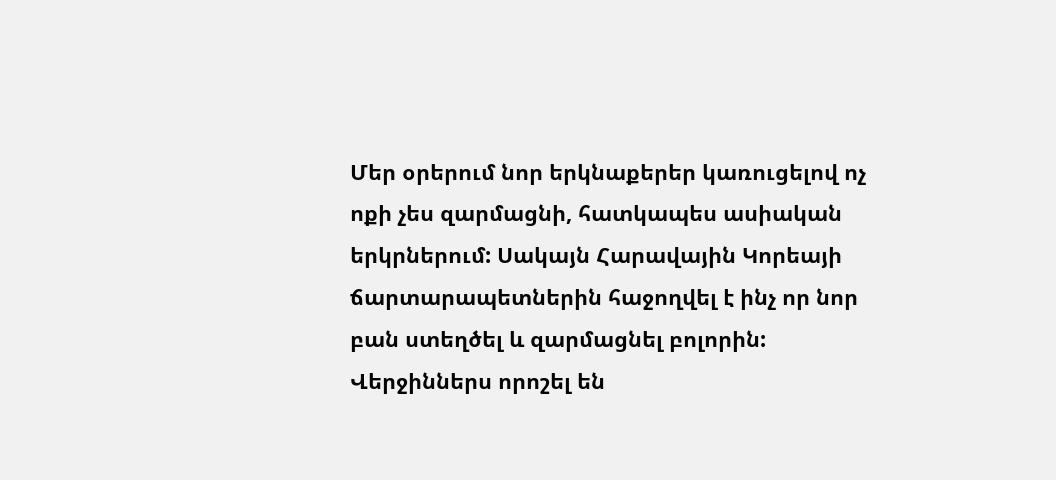Մեր օրերում նոր երկնաքերեր կառուցելով ոչ ոքի չես զարմացնի, հատկապես ասիական երկրներում: Սակայն Հարավային Կորեայի ճարտարապետներին հաջողվել է ինչ որ նոր բան ստեղծել և զարմացնել բոլորին: Վերջիններս որոշել են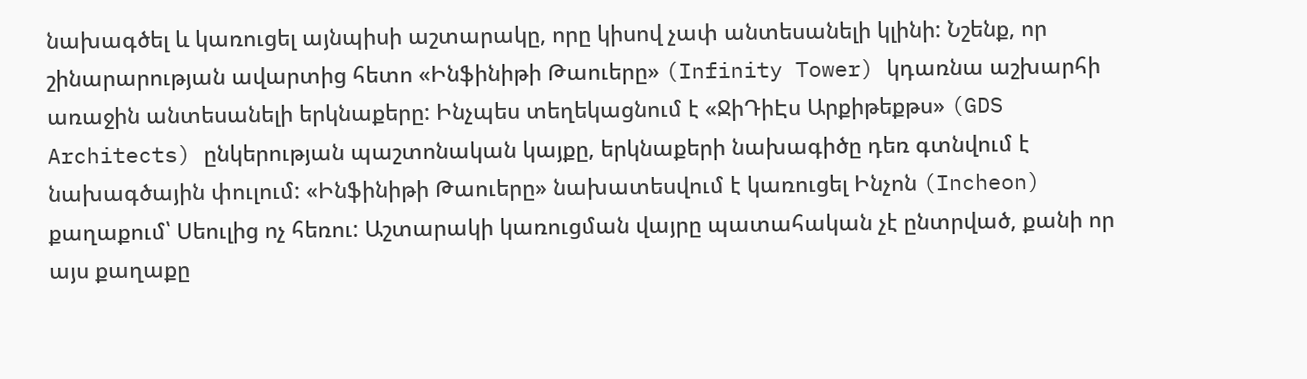նախագծել և կառուցել այնպիսի աշտարակը, որը կիսով չափ անտեսանելի կլինի: Նշենք, որ շինարարության ավարտից հետո «Ինֆինիթի Թաուերը» (Infinity Tower) կդառնա աշխարհի առաջին անտեսանելի երկնաքերը: Ինչպես տեղեկացնում է «ՋիԴիԷս Արքիթեքթս» (GDS Architects) ընկերության պաշտոնական կայքը, երկնաքերի նախագիծը դեռ գտնվում է նախագծային փուլում: «Ինֆինիթի Թաուերը» նախատեսվում է կառուցել Ինչոն (Incheon) քաղաքում՝ Սեուլից ոչ հեռու: Աշտարակի կառուցման վայրը պատահական չէ ընտրված, քանի որ այս քաղաքը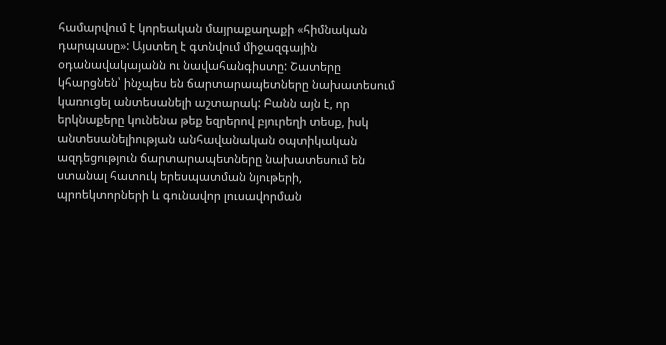համարվում է կորեական մայրաքաղաքի «հիմնական դարպասը»: Այստեղ է գտնվում միջազգային օդանավակայանն ու նավահանգիստը: Շատերը կհարցնեն՝ ինչպես են ճարտարապետները նախատեսում կառուցել անտեսանելի աշտարակ: Բանն այն է, որ երկնաքերը կունենա թեք եզրերով բյուրեղի տեսք, իսկ անտեսանելիության անհավանական օպտիկական ազդեցություն ճարտարապետները նախատեսում են ստանալ հատուկ երեսպատման նյութերի, պրոեկտորների և գունավոր լուսավորման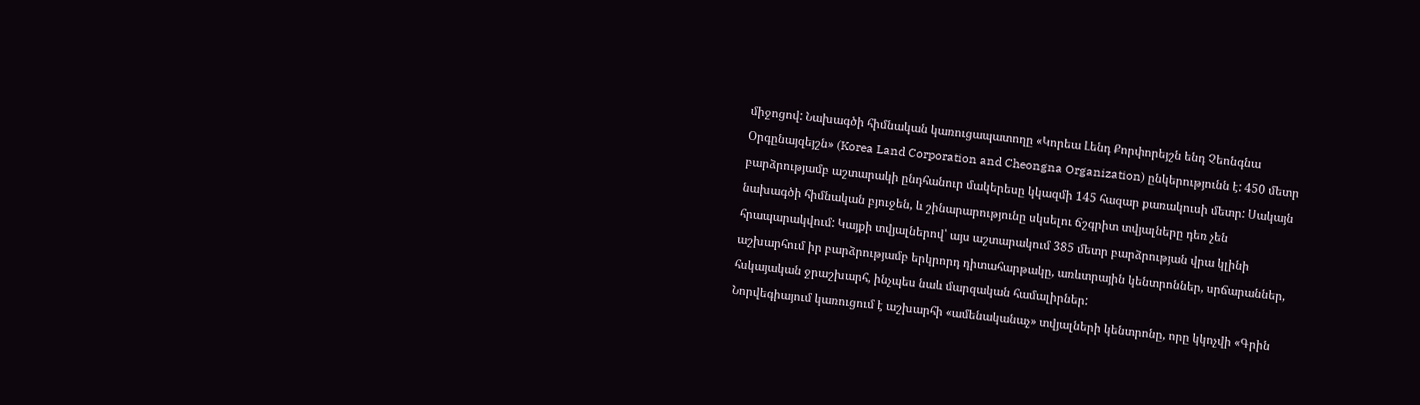միջոցով: Նախագծի հիմնական կառուցապատողը «Կորեա Լենդ Քորփորեյշն ենդ Չեոնգնա Օրգընայզեյշն» (Korea Land Corporation and Cheongna Organization) ընկերությունն է: 450 մետր բարձրությամբ աշտարակի ընդհանուր մակերեսը կկազմի 145 հազար քառակուսի մետր: Սակայն նախագծի հիմնական բյուջեն, և շինարարությունը սկսելու ճշգրիտ տվյալները դեռ չեն հրապարակվում: Կայքի տվյալներով՝ այս աշտարակում 385 մետր բարձրության վրա կլինի աշխարհում իր բարձրությամբ երկրորդ դիտահարթակը, առևտրային կենտրոններ, սրճարաններ, հսկայական ջրաշխարհ, ինչպես նաև մարզական համալիրներ:
Նորվեգիայում կառուցում է աշխարհի «ամենականաչ» տվյալների կենտրոնը, որը կկոչվի «Գրին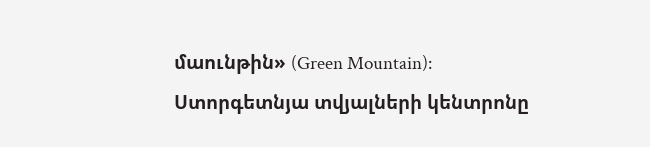մաունթին» (Green Mountain): Ստորգետնյա տվյալների կենտրոնը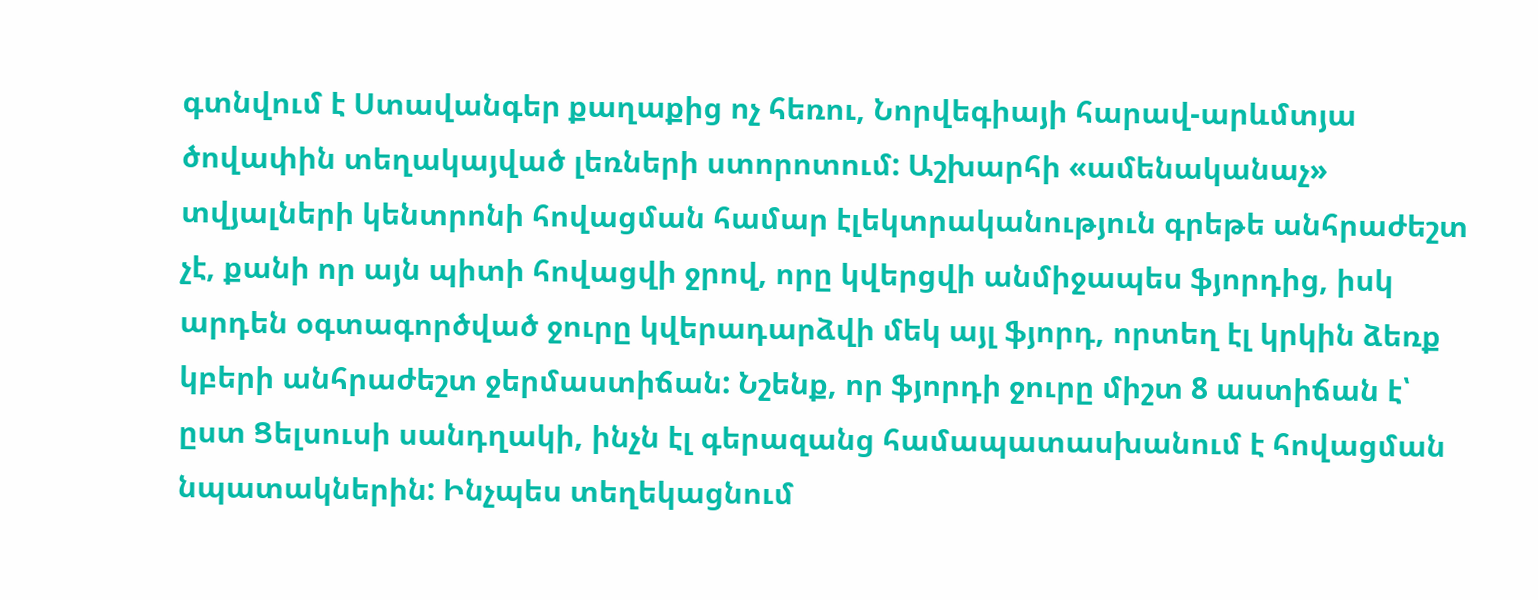գտնվում է Ստավանգեր քաղաքից ոչ հեռու, Նորվեգիայի հարավ-արևմտյա ծովափին տեղակայված լեռների ստորոտում: Աշխարհի «ամենականաչ» տվյալների կենտրոնի հովացման համար էլեկտրականություն գրեթե անհրաժեշտ չէ, քանի որ այն պիտի հովացվի ջրով, որը կվերցվի անմիջապես ֆյորդից, իսկ արդեն օգտագործված ջուրը կվերադարձվի մեկ այլ ֆյորդ, որտեղ էլ կրկին ձեռք կբերի անհրաժեշտ ջերմաստիճան: Նշենք, որ ֆյորդի ջուրը միշտ 8 աստիճան է՝ ըստ Ցելսուսի սանդղակի, ինչն էլ գերազանց համապատասխանում է հովացման նպատակներին: Ինչպես տեղեկացնում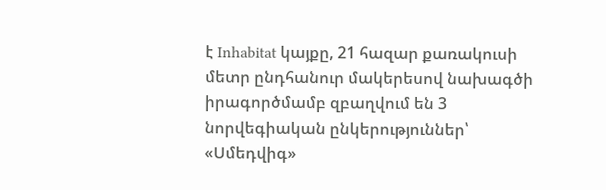է Inhabitat կայքը, 21 հազար քառակուսի մետր ընդհանուր մակերեսով նախագծի իրագործմամբ զբաղվում են 3 նորվեգիական ընկերություններ՝ «Սմեդվիգ»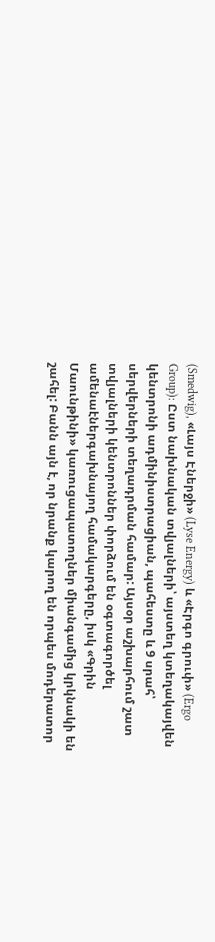(Smedwig), «Լայս Էներջի» (Lyse Energy) և «Էրգո գրուփ» (Ergo Group): Ըստ նախնական տվյալների՝ այստեղ կտեղակայվեն կենտրոնի ադմինիստրացիան, պահեստը և 9 սրահ՝ սերվերների տեղադրման համար: Այսօր աշխարհում շատ տվյալների կենտրոններ փորձում են օգտագործել ամենաէներգախնայող համակարգերը, իսկ «Գրին Մաունթինի» կառուցապատողներ միանգամից կրկնակի են շահել: Բանն այն է, որ նրանք կարող են որպես մոդերատոր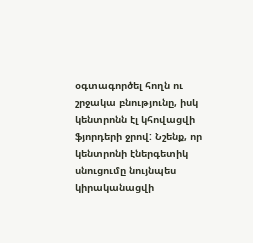օգտագործել հողն ու շրջակա բնությունը, իսկ կենտրոնն էլ կհովացվի ֆյորդերի ջրով: Նշենք, որ կենտրոնի էներգետիկ սնուցումը նույնպես կիրականացվի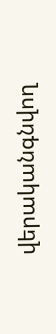վերականգնվող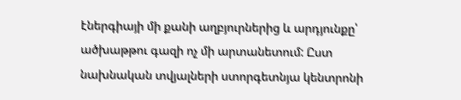էներգիայի մի քանի աղբյուրներից և արդյունքը՝ ածխաթթու գազի ոչ մի արտանետում: Ըստ նախնական տվյալների ստորգետնյա կենտրոնի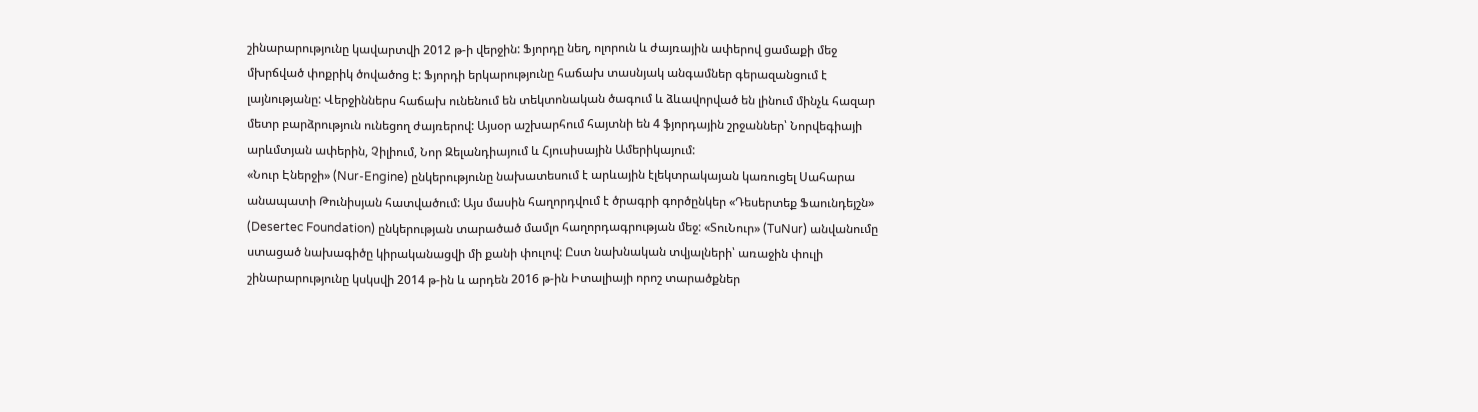շինարարությունը կավարտվի 2012 թ-ի վերջին: Ֆյորդը նեղ, ոլորուն և ժայռային ափերով ցամաքի մեջ մխրճված փոքրիկ ծովածոց է: Ֆյորդի երկարությունը հաճախ տասնյակ անգամներ գերազանցում է լայնությանը: Վերջիններս հաճախ ունենում են տեկտոնական ծագում և ձևավորված են լինում մինչև հազար մետր բարձրություն ունեցող ժայռերով: Այսօր աշխարհում հայտնի են 4 ֆյորդային շրջաններ՝ Նորվեգիայի արևմտյան ափերին, Չիլիում, Նոր Զելանդիայում և Հյուսիսային Ամերիկայում:
«Նուր Էներջի» (Nur-Engine) ընկերությունը նախատեսում է արևային էլեկտրակայան կառուցել Սահարա անապատի Թունիսյան հատվածում: Այս մասին հաղորդվում է ծրագրի գործընկեր «Դեսերտեք Ֆաունդեյշն» (Desertec Foundation) ընկերության տարածած մամլո հաղորդագրության մեջ: «ՏուՆուր» (TuNur) անվանումը ստացած նախագիծը կիրականացվի մի քանի փուլով: Ըստ նախնական տվյալների՝ առաջին փուլի շինարարությունը կսկսվի 2014 թ-ին և արդեն 2016 թ-ին Իտալիայի որոշ տարածքներ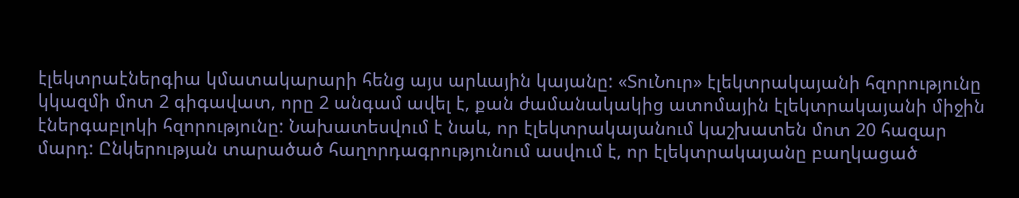էլեկտրաէներգիա կմատակարարի հենց այս արևային կայանը: «ՏուՆուր» էլեկտրակայանի հզորությունը կկազմի մոտ 2 գիգավատ, որը 2 անգամ ավել է, քան ժամանակակից ատոմային էլեկտրակայանի միջին էներգաբլոկի հզորությունը: Նախատեսվում է նաև, որ էլեկտրակայանում կաշխատեն մոտ 20 հազար մարդ: Ընկերության տարածած հաղորդագրությունում ասվում է, որ էլեկտրակայանը բաղկացած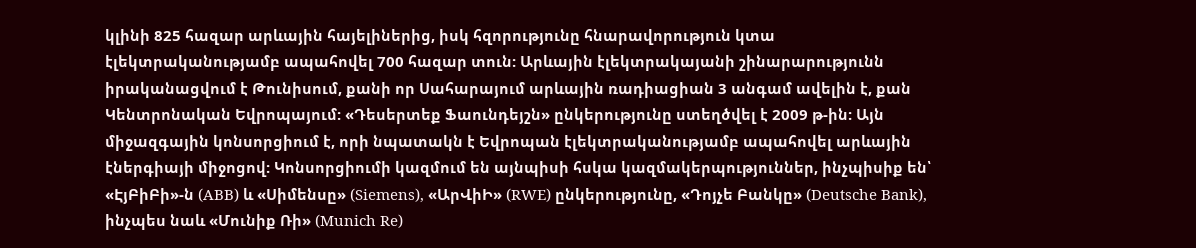կլինի 825 հազար արևային հայելիներից, իսկ հզորությունը հնարավորություն կտա էլեկտրականությամբ ապահովել 700 հազար տուն: Արևային էլեկտրակայանի շինարարությունն իրականացվում է Թունիսում, քանի որ Սահարայում արևային ռադիացիան 3 անգամ ավելին է, քան Կենտրոնական Եվրոպայում: «Դեսերտեք Ֆաունդեյշն» ընկերությունը ստեղծվել է 2009 թ-ին: Այն միջազգային կոնսորցիում է, որի նպատակն է Եվրոպան էլեկտրականությամբ ապահովել արևային էներգիայի միջոցով: Կոնսորցիումի կազմում են այնպիսի հսկա կազմակերպություններ, ինչպիսիք են՝ «ԷյԲիԲի»-ն (ABB) և «Սիմենսը» (Siemens), «ԱրՎիԻ» (RWE) ընկերությունը, «Դոյչե Բանկը» (Deutsche Bank), ինչպես նաև «Մունիք Ռի» (Munich Re)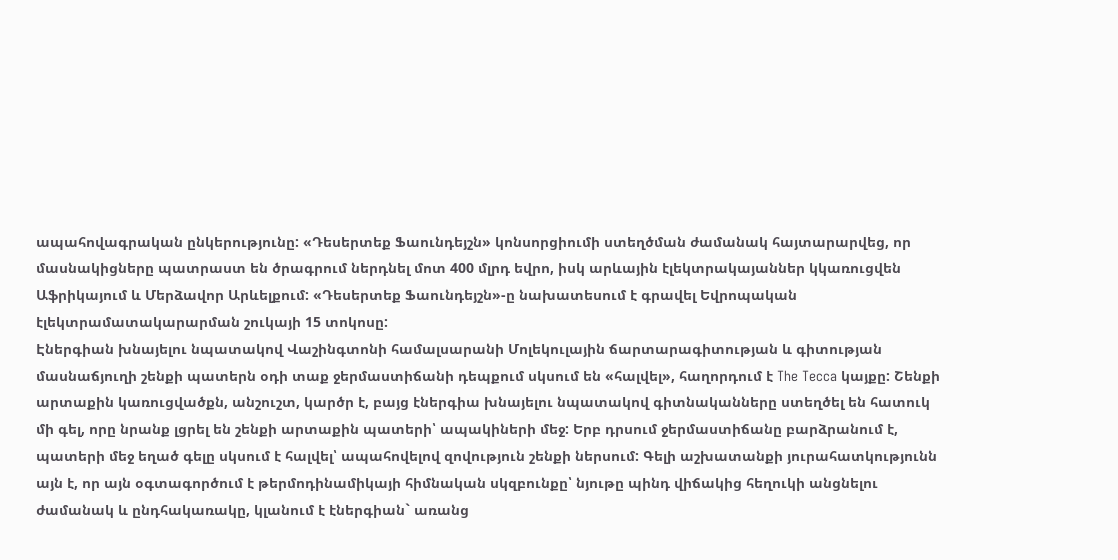ապահովագրական ընկերությունը: «Դեսերտեք Ֆաունդեյշն» կոնսորցիումի ստեղծման ժամանակ հայտարարվեց, որ մասնակիցները պատրաստ են ծրագրում ներդնել մոտ 400 մլրդ եվրո, իսկ արևային էլեկտրակայաններ կկառուցվեն Աֆրիկայում և Մերձավոր Արևելքում: «Դեսերտեք Ֆաունդեյշն»-ը նախատեսում է գրավել Եվրոպական էլեկտրամատակարարման շուկայի 15 տոկոսը:
Էներգիան խնայելու նպատակով Վաշինգտոնի համալսարանի Մոլեկուլային ճարտարագիտության և գիտության մասնաճյուղի շենքի պատերն օդի տաք ջերմաստիճանի դեպքում սկսում են «հալվել», հաղորդում է The Tecca կայքը: Շենքի արտաքին կառուցվածքն, անշուշտ, կարծր է, բայց էներգիա խնայելու նպատակով գիտնականները ստեղծել են հատուկ մի գել, որը նրանք լցրել են շենքի արտաքին պատերի՝ ապակիների մեջ: Երբ դրսում ջերմաստիճանը բարձրանում է, պատերի մեջ եղած գելը սկսում է հալվել՝ ապահովելով զովություն շենքի ներսում: Գելի աշխատանքի յուրահատկությունն այն է, որ այն օգտագործում է թերմոդինամիկայի հիմնական սկզբունքը՝ նյութը պինդ վիճակից հեղուկի անցնելու ժամանակ և ընդհակառակը, կլանում է էներգիան` առանց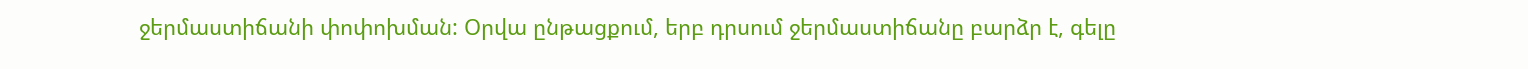ջերմաստիճանի փոփոխման: Օրվա ընթացքում, երբ դրսում ջերմաստիճանը բարձր է, գելը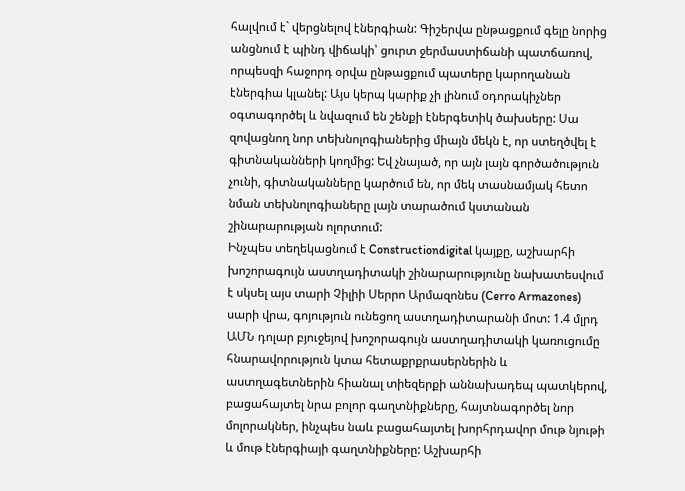հալվում է` վերցնելով էներգիան: Գիշերվա ընթացքում գելը նորից անցնում է պինդ վիճակի՝ ցուրտ ջերմաստիճանի պատճառով, որպեսզի հաջորդ օրվա ընթացքում պատերը կարողանան էներգիա կլանել: Այս կերպ կարիք չի լինում օդորակիչներ օգտագործել և նվազում են շենքի էներգետիկ ծախսերը: Սա զովացնող նոր տեխնոլոգիաներից միայն մեկն է, որ ստեղծվել է գիտնականների կողմից: Եվ չնայած, որ այն լայն գործածություն չունի, գիտնականները կարծում են, որ մեկ տասնամյակ հետո նման տեխնոլոգիաները լայն տարածում կստանան շինարարության ոլորտում:
Ինչպես տեղեկացնում է Constructiondigital կայքը, աշխարհի խոշորագույն աստղադիտակի շինարարությունը նախատեսվում է սկսել այս տարի Չիլիի Սերրո Արմազոնես (Cerro Armazones) սարի վրա, գոյություն ունեցող աստղադիտարանի մոտ: 1.4 մլրդ ԱՄՆ դոլար բյուջեյով խոշորագույն աստղադիտակի կառուցումը հնարավորություն կտա հետաքրքրասերներին և աստղագետներին հիանալ տիեզերքի աննախադեպ պատկերով, բացահայտել նրա բոլոր գաղտնիքները, հայտնագործել նոր մոլորակներ, ինչպես նաև բացահայտել խորհրդավոր մութ նյութի և մութ էներգիայի գաղտնիքները: Աշխարհի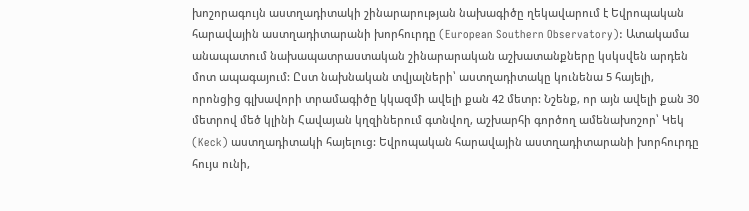խոշորագույն աստղադիտակի շինարարության նախագիծը ղեկավարում է Եվրոպական հարավային աստղադիտարանի խորհուրդը (European Southern Observatory): Ատակամա անապատում նախապատրաստական շինարարական աշխատանքները կսկսվեն արդեն մոտ ապագայում: Ըստ նախնական տվյալների՝ աստղադիտակը կունենա 5 հայելի, որոնցից գլխավորի տրամագիծը կկազմի ավելի քան 42 մետր: Նշենք, որ այն ավելի քան 30 մետրով մեծ կլինի Հավայան կղզիներում գտնվող, աշխարհի գործող ամենախոշոր՝ Կեկ (Keck) աստղադիտակի հայելուց: Եվրոպական հարավային աստղադիտարանի խորհուրդը հույս ունի,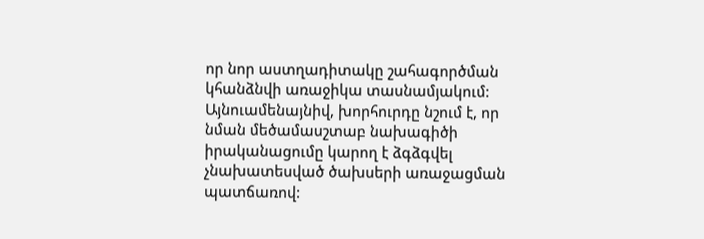որ նոր աստղադիտակը շահագործման կհանձնվի առաջիկա տասնամյակում: Այնուամենայնիվ, խորհուրդը նշում է, որ նման մեծամասշտաբ նախագիծի իրականացումը կարող է ձգձգվել չնախատեսված ծախսերի առաջացման պատճառով: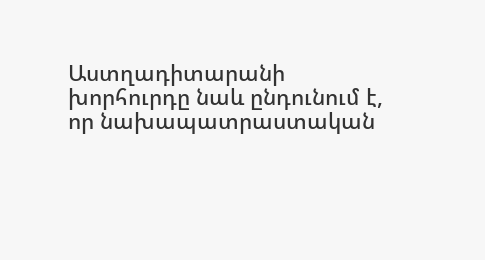Աստղադիտարանի խորհուրդը նաև ընդունում է, որ նախապատրաստական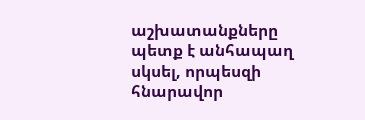աշխատանքները պետք է անհապաղ սկսել, որպեսզի հնարավոր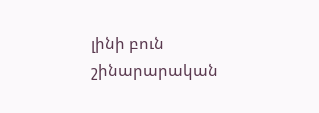լինի բուն շինարարական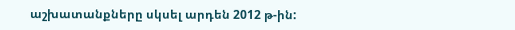աշխատանքները սկսել արդեն 2012 թ-ին: